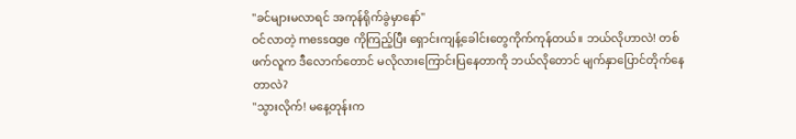"ခင်များမလာရင် အကုန်ရိုက်ခွဲမှာနော်"
ဝင်လာတဲ့ message ကိုကြည့်ပြီး ရှောင်းကျန့်ခေါင်းတွေကိုက်ကုန်တယ်။ ဘယ်လိုဟာလဲ! တစ်ဖက်လူက ဒီလောက်တောင် မလိုလားကြောင်းပြနေတာကို ဘယ်လိုတောင် မျက်နှာပြောင်တိုက်နေတာလဲ?
"သွားလိုက်! မနေ့တုန်းက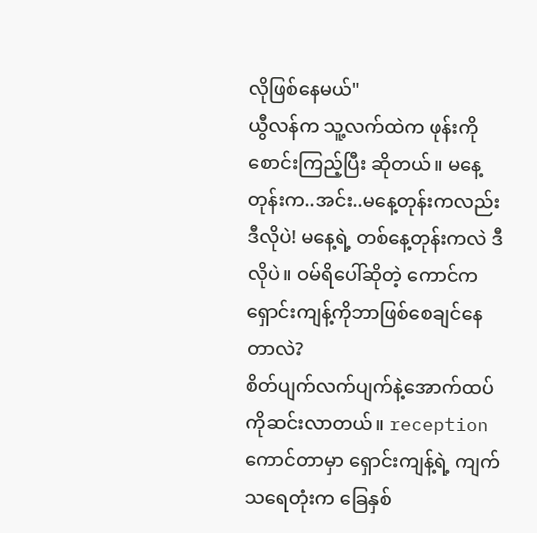လိုဖြစ်နေမယ်"
ယွီလန်က သူ့လက်ထဲက ဖုန်းကိုစောင်းကြည့်ပြီး ဆိုတယ်။ မနေ့တုန်းက..အင်း..မနေ့တုန်းကလည်း ဒီလိုပဲ! မနေ့ရဲ့ တစ်နေ့တုန်းကလဲ ဒီလိုပဲ။ ဝမ်ရိပေါ်ဆိုတဲ့ ကောင်က ရှောင်းကျန့်ကိုဘာဖြစ်စေချင်နေတာလဲ?
စိတ်ပျက်လက်ပျက်နဲ့အောက်ထပ်ကိုဆင်းလာတယ်။ reception ကောင်တာမှာ ရှောင်းကျန့်ရဲ့ ကျက်သရေတုံးက ခြေနှစ်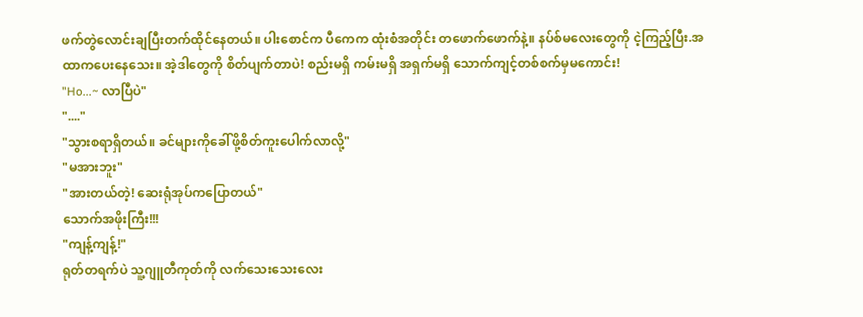ဖက်တွဲလောင်းချပြီးတက်ထိုင်နေတယ်။ ပါးစောင်က ပီကေက ထုံးစံအတိုင်း တဖောက်ဖောက်နဲ့။ နပ်စ်မလေးတွေကို ငဲ့ကြည့်ပြီး.အထာကပေးနေသေး။ အဲ့ဒါတွေကို စိတ်ပျက်တာပဲ! စည်းမရှိ ကမ်းမရှိ အရှက်မရှိ သောက်ကျင့်တစ်စက်မှမကောင်း!
"Ho...~ လာပြီပဲ"
"...."
"သွားစရာရှိတယ်။ ခင်များကိုခေါ်ဖို့စိတ်ကူးပေါက်လာလို့"
"မအားဘူး"
"အားတယ်တဲ့! ဆေးရုံအုပ်ကပြောတယ်"
သောက်အဖိုးကြီး!!!
"ကျန့်ကျန့်!"
ရုတ်တရက်ပဲ သူ့ဂျူတီကုတ်ကို လက်သေးသေးလေး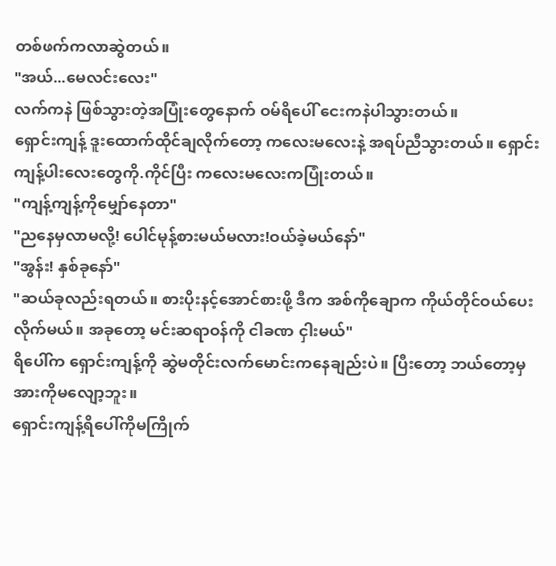တစ်ဖက်ကလာဆွဲတယ်။
"အယ်...မေလင်းလေး"
လက်ကနဲ ဖြစ်သွားတဲ့အပြုံးတွေနောက် ဝမ်ရိပေါ် ငေးကနဲပါသွားတယ်။
ရှောင်းကျန့် ဒူးထောက်ထိုင်ချလိုက်တော့ ကလေးမလေးနဲ့ အရပ်ညီသွားတယ်။ ရှောင်းကျန့်ပါးလေးတွေကို.ကိုင်ပြီး ကလေးမလေးကပြုံးတယ်။
"ကျန့်ကျန့်ကိုမျှော်နေတာ"
"ညနေမှလာမလို့! ပေါင်မုန့်စားမယ်မလား!ဝယ်ခဲ့မယ်နော်"
"အွန်း! နှစ်ခုနော်"
"ဆယ်ခုလည်းရတယ်။ စားပိုးနင့်အောင်စားဖို့ ဒီက အစ်ကိုချောက ကိုယ်တိုင်ဝယ်ပေးလိုက်မယ်။ အခုတော့ မင်းဆရာဝန်ကို ငါခဏ ငှါးမယ်"
ရိပေါ်က ရှောင်းကျန့်ကို ဆွဲမတိုင်းလက်မောင်းကနေချည်းပဲ။ ပြီးတော့ ဘယ်တော့မှ အားကိုမလျော့ဘူး။
ရှောင်းကျန့်ရိပေါ်ကိုမကြိုက်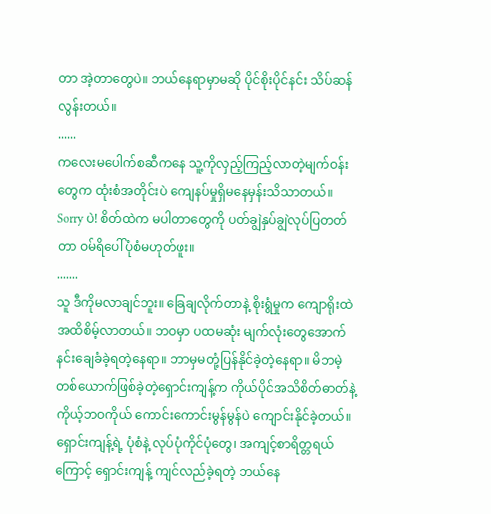တာ အဲ့တာတွေပဲ။ ဘယ်နေရာမှာမဆို ပိုင်စိုးပိုင်နင်း သိပ်ဆန်လွန်းတယ်။
......
ကလေးမပေါက်စဆီကနေ သူ့ကိုလှည့်ကြည့်လာတဲ့မျက်ဝန်းတွေက ထုံးစံအတိုင်းပဲ ကျေနပ်မှုရှိမနေမှန်းသိသာတယ်။
Sorry ပဲ! စိတ်ထဲက မပါတာတွေကို ပတ်ချွဲနှပ်ချွဲလုပ်ပြတတ်တာ ဝမ်ရိပေါ်ပုံစံမဟုတ်ဖူး။
.......
သူ ဒီကိုမလာချင်ဘူး။ ခြေချလိုက်တာနဲ့ စိုးရွံမှုက ကျောရိုးထဲအထိစိမ့်လာတယ်။ ဘဝမှာ ပထမဆုံး မျက်လုံးတွေအောက် နင်းချေခံခဲ့ရတဲ့နေရာ။ ဘာမှမတုံ့ပြန်နိုင်ခဲ့တဲ့နေရာ။ မိဘမဲ့တစ်ယောက်ဖြစ်ခဲ့တဲ့ရှောင်းကျန့်က ကိုယ်ပိုင်အသိစိတ်ဓာတ်နဲ့ ကိုယ့်ဘဝကိုယ် ကောင်းကောင်းမွန်မွန်ပဲ ကျောင်းနိုင်ခဲ့တယ်။ ရှောင်းကျန့်ရဲ့ ပုံစံနဲ့ လုပ်ပုံကိုင်ပုံတွေ၊ အကျင့်စာရိတ္တရယ်ကြောင့် ရှောင်းကျန့် ကျင်လည်ခဲ့ရတဲ့ ဘယ်နေ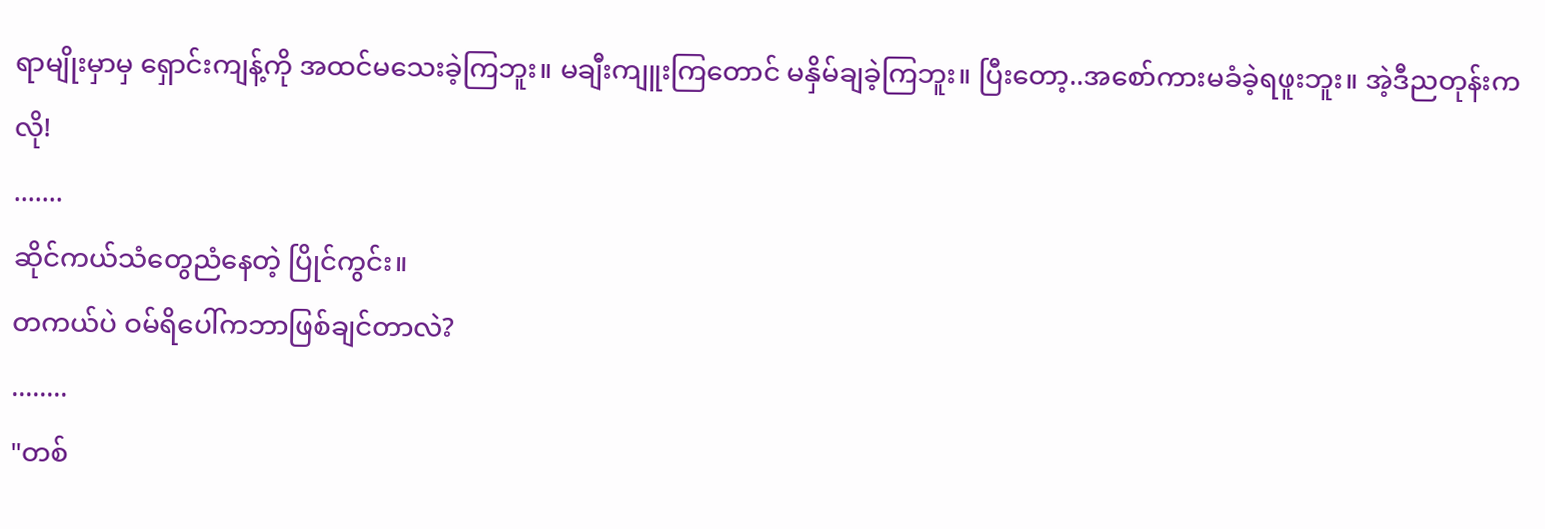ရာမျိုးမှာမှ ရှောင်းကျန့်ကို အထင်မသေးခဲ့ကြဘူး။ မချီးကျူးကြတောင် မနှိမ်ချခဲ့ကြဘူး။ ပြီးတော့..အစော်ကားမခံခဲ့ရဖူးဘူး။ အဲ့ဒီညတုန်းကလို!
.......
ဆိုင်ကယ်သံတွေညံနေတဲ့ ပြိုင်ကွင်း။
တကယ်ပဲ ဝမ်ရိပေါ်ကဘာဖြစ်ချင်တာလဲ?
........
"တစ်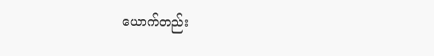ယောက်တည်း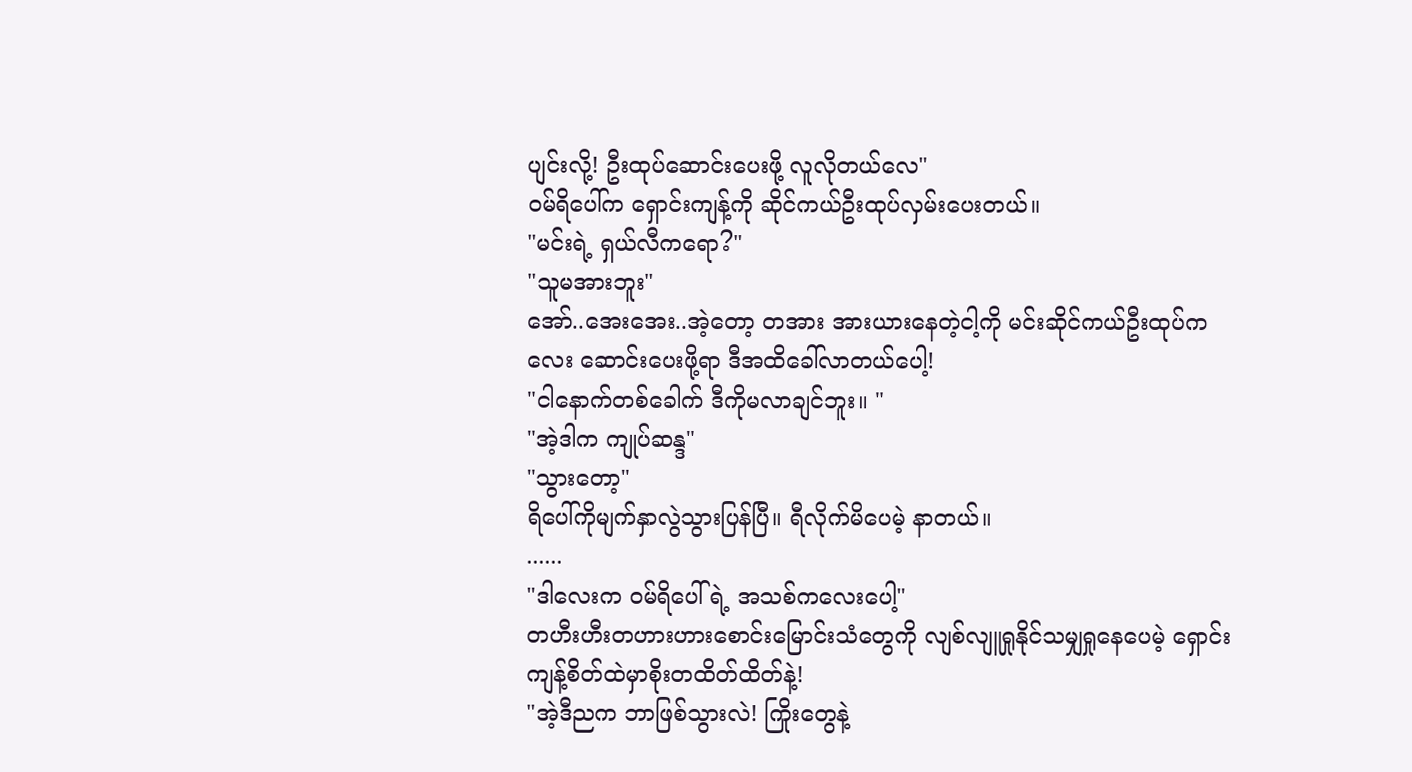ပျင်းလို့! ဦးထုပ်ဆောင်းပေးဖို့ လူလိုတယ်လေ"
ဝမ်ရိပေါ်က ရှောင်းကျန့်ကို ဆိုင်ကယ်ဦးထုပ်လှမ်းပေးတယ်။
"မင်းရဲ့ ရှယ်လီကရော?"
"သူမအားဘူး"
အော်..အေးအေး..အဲ့တော့ တအား အားယားနေတဲ့ငါ့ကို မင်းဆိုင်ကယ်ဦးထုပ်ကလေး ဆောင်းပေးဖို့ရာ ဒီအထိခေါ်လာတယ်ပေါ့!
"ငါနောက်တစ်ခေါက် ဒီကိုမလာချင်ဘူး။ "
"အဲ့ဒါက ကျုပ်ဆန္ဒ"
"သွားတော့"
ရိပေါ်ကိုမျက်နှာလွဲသွားပြန်ပြီ။ ရီလိုက်မိပေမဲ့ နာတယ်။
......
"ဒါလေးက ဝမ်ရိပေါ်ရဲ့ အသစ်ကလေးပေါ့"
တဟီးဟီးတဟားဟားစောင်းမြောင်းသံတွေကို လျစ်လျူရှုနိုင်သမျှရှုနေပေမဲ့ ရှောင်းကျန့်စိတ်ထဲမှာစိုးတထိတ်ထိတ်နဲ့!
"အဲ့ဒီညက ဘာဖြစ်သွားလဲ! ကြိုးတွေနဲ့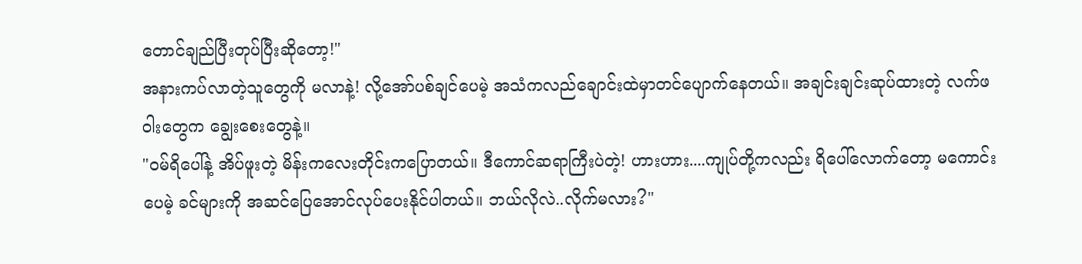တောင်ချည်ပြီးတုပ်ပြီးဆိုတော့!"
အနားကပ်လာတဲ့သူတွေကို မလာနဲ့! လို့အော်ပစ်ချင်ပေမဲ့ အသံကလည်ချောင်းထဲမှာတင်ပျောက်နေတယ်။ အချင်းချင်းဆုပ်ထားတဲ့ လက်ဖဝါးတွေက ချွေးစေးတွေနဲ့။
"ဝမ်ရိပေါ်နဲ့ အိပ်ဖူးတဲ့ မိန်းကလေးတိုင်းကပြောတယ်။ ဒီကောင်ဆရာကြီးပဲတဲ့! ဟားဟား....ကျုပ်တို့ကလည်း ရိပေါ်လောက်တော့ မကောင်းပေမဲ့ ခင်များကို အဆင်ပြေအောင်လုပ်ပေးနိုင်ပါတယ်။ ဘယ်လိုလဲ..လိုက်မလား?"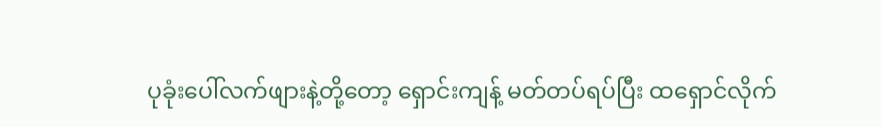ပုခုံးပေါ်လက်ဖျားနဲ့တို့တော့ ရှောင်းကျန့် မတ်တပ်ရပ်ပြီး ထရှောင်လိုက်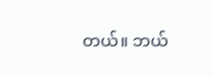တယ်။ ဘယ်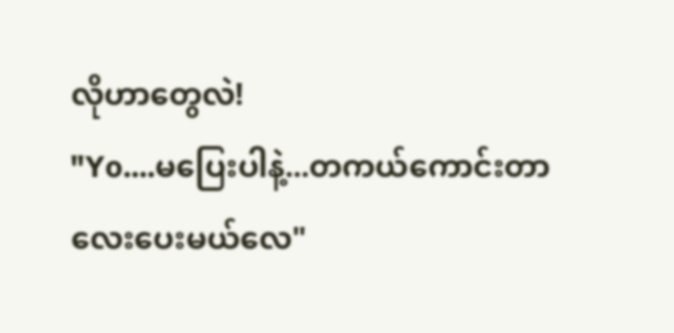လိုဟာတွေလဲ!
"Yo....မပြေးပါနဲ့...တကယ်ကောင်းတာလေးပေးမယ်လေ"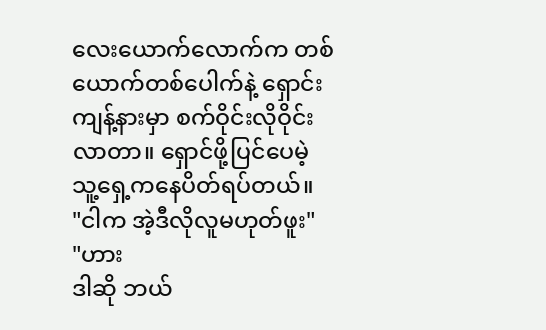လေးယောက်လောက်က တစ်ယောက်တစ်ပေါက်နဲ့ ရှောင်းကျန့်နားမှာ စက်ဝိုင်းလိုဝိုင်းလာတာ။ ရှောင်ဖို့ပြင်ပေမဲ့ သူ့ရှေ့ကနေပိတ်ရပ်တယ်။
"ငါက အဲ့ဒီလိုလူမဟုတ်ဖူး"
"ဟား
ဒါဆို ဘယ်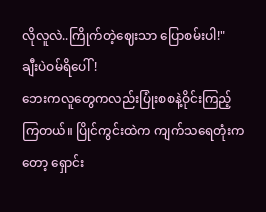လိုလူလဲ..ကြိုက်တဲ့ဈေးသာ ပြောစမ်းပါ!"
ချီးပဲဝမ်ရိပေါ်!
ဘေးကလူတွေကလည်းပြုံးစစနဲ့ဝိုင်းကြည့်ကြတယ်။ ပြိုင်ကွင်းထဲက ကျက်သရေတုံးကတော့ ရှောင်း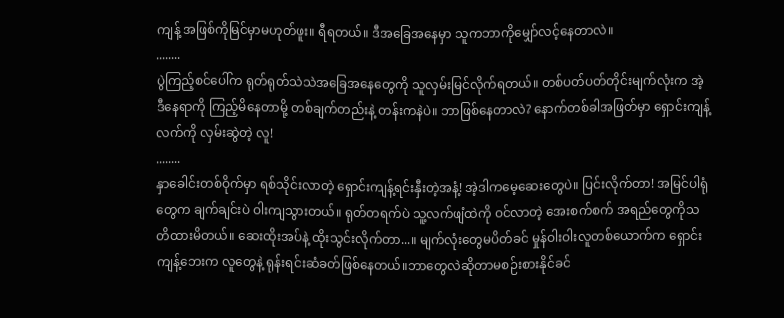ကျန့် အဖြစ်ကိုမြင်မှာမဟုတ်ဖူး။ ရီရတယ်။ ဒီအခြေအနေမှာ သူကဘာကိုမျှော်လင့်နေတာလဲ။
........
ပွဲကြည့်စင်ပေါ်က ရုတ်ရုတ်သဲသဲအခြေအနေတွေကို သူလှမ်းမြင်လိုက်ရတယ်။ တစ်ပတ်ပတ်တိုင်းမျက်လုံးက အဲ့ဒီနေရာကို ကြည့်မိနေတာမို့ တစ်ချက်တည်းနဲ့ တန်းကနဲပဲ။ ဘာဖြစ်နေတာလဲ? နောက်တစ်ခါအဖြတ်မှာ ရှောင်းကျန့်လက်ကို လှမ်းဆွဲတဲ့ လူ!
........
နှာခေါင်းတစ်ဝိုက်မှာ ရစ်သိုင်းလာတဲ့ ရှောင်းကျန့်ရင်းနှီးတဲ့အနံ့! အဲ့ဒါကမေ့ဆေးတွေပဲ။ ပြင်းလိုက်တာ! အမြင်ပါရုံတွေက ချက်ချင်းပဲ ဝါးကျသွားတယ်။ ရုတ်တရက်ပဲ သူ့လက်ဖျံထဲကို ဝင်လာတဲ့ အေးစက်စက် အရည်တွေကိုသတိထားမိတယ်။ ဆေးထိုးအပ်နဲ့ ထိုးသွင်းလိုက်တာ...။ မျက်လုံးတွေမပိတ်ခင် မှုန်ဝါးဝါးလူတစ်ယောက်က ရှောင်းကျန့်ဘေးက လူတွေနဲ့ ရုန်းရင်းဆံခတ်ဖြစ်နေတယ်။ဘာတွေလဲဆိုတာမစဉ်းစားနိုင်ခင်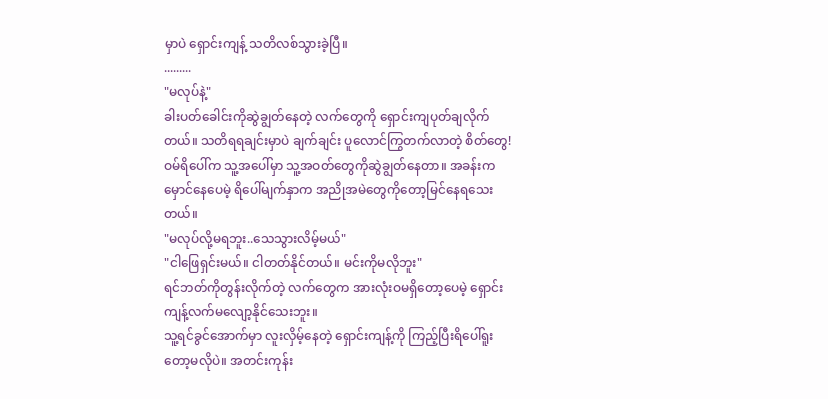မှာပဲ ရှောင်းကျန့် သတိလစ်သွားခဲ့ပြီ။
.........
"မလုပ်နဲ့"
ခါးပတ်ခေါင်းကိုဆွဲချွတ်နေတဲ့ လက်တွေကို ရှောင်းကျပုတ်ချလိုက်တယ်။ သတိရရချင်းမှာပဲ ချက်ချင်း ပူလောင်ကြွတက်လာတဲ့ စိတ်တွေ! ဝမ်ရိပေါ်က သူ့အပေါ်မှာ သူ့အဝတ်တွေကိုဆွဲချွတ်နေတာ။ အခန်းကမှောင်နေပေမဲ့ ရိပေါ်မျက်နှာက အညိုအမဲတွေကိုတော့မြင်နေရသေးတယ်။
"မလုပ်လို့မရဘူး..သေသွားလိမ့်မယ်"
"ငါဖြေရှင်းမယ်။ ငါတတ်နိုင်တယ်။ မင်းကိုမလိုဘူး"
ရင်ဘတ်ကိုတွန်းလိုက်တဲ့ လက်တွေက အားလုံးဝမရှိတော့ပေမဲ့ ရှောင်းကျန့်လက်မလျော့နိုင်သေးဘူး။
သူ့ရင်ခွင်အောက်မှာ လူးလှိမ့်နေတဲ့ ရှောင်းကျန့်ကို ကြည့်ပြီးရိပေါ်ရူးတော့မလိုပဲ။ အတင်းကုန်း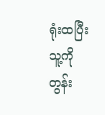ရုံးထပြီး သူ့ကိုတွန်း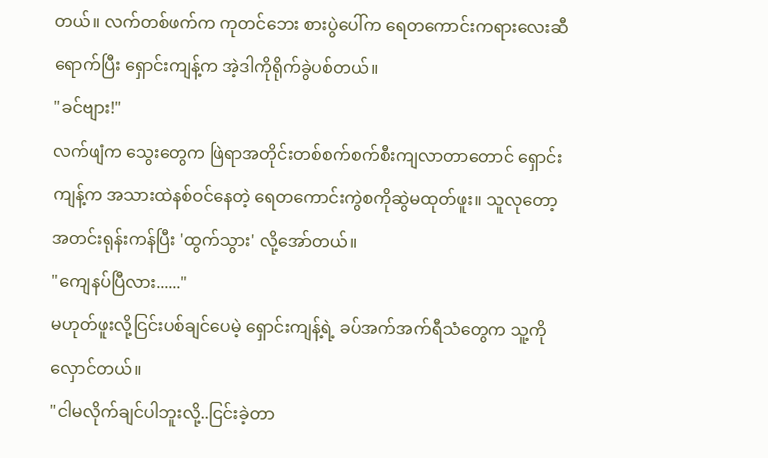တယ်။ လက်တစ်ဖက်က ကုတင်ဘေး စားပွဲပေါ်က ရေတကောင်းကရားလေးဆီရောက်ပြီး ရှောင်းကျန့်က အဲ့ဒါကိုရိုက်ခွဲပစ်တယ်။
"ခင်ဗျား!"
လက်ဖျံက သွေးတွေက ဖြဲရာအတိုင်းတစ်စက်စက်စီးကျလာတာတောင် ရှောင်းကျန့်က အသားထဲနစ်ဝင်နေတဲ့ ရေတကောင်းကွဲစကိုဆွဲမထုတ်ဖူး။ သူလုတော့ အတင်းရုန်းကန်ပြီး 'ထွက်သွား' လို့အော်တယ်။
"ကျေနပ်ပြီလား......"
မဟုတ်ဖူးလို့ငြင်းပစ်ချင်ပေမဲ့ ရှောင်းကျန့်ရဲ့ ခပ်အက်အက်ရီသံတွေက သူ့ကိုလှောင်တယ်။
"ငါမလိုက်ချင်ပါဘူးလို့..ငြင်းခဲ့တာ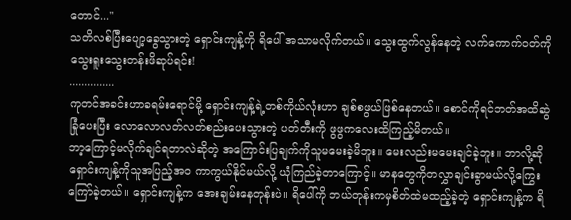တောင်..."
သတိလစ်ပြီးပျော့ခွေသွားတဲ့ ရှောင်းကျန့်ကို ရိပေါ် အသာမလိုက်တယ်။ သွေးထွက်လွန်နေတဲ့ လက်ကောက်ဝတ်ကို သွေးရူးသွေးတန်းဖိဆုပ်ရင်း!
...............
ကုတင်အခင်းဟာခရမ်းရောင်မို့ ရှောင်းကျန့်ရဲ့တစ်ကိုယ်လုံးဟာ ချစ်စဖွယ်ဖြစ်နေတယ်။ စောင်ကိုရင်ဘတ်အထိဆွဲခြုံပေးပြီး လောလောလတ်လတ်စည်းပေးသွားတဲ့ ပတ်တီးကို ဖွဖွကလေးထိကြည့်မိတယ်။
ဘာ့ကြောင့်မလိုက်ချင်ရတာလဲဆိုတဲ့ အကြောင်းပြချက်ကိုသူမမေးခဲ့မိဘူး။ မေးလည်းမမေးချင်ခဲ့ဘူး။ ဘာလို့ဆို ရှောင်းကျန့်ကိုသူအပြည့်အဝ ကာကွယ်နိုင်မယ်လို့ ယုံကြည်ခဲ့တာကြောင့်။ မာနတွေကိုတလွှာချင်းခွာမယ်လို့ကြွေးကြော်ခဲ့တယ်။ ရှောင်းကျန့်က အေးချမ်းနေတုန်းပဲ။ ရိပေါ်ကို ဘယ်တုန်းကမှစိတ်ထဲမထည့်ခဲ့တဲ့ ရှောင်းကျန့်က ရိ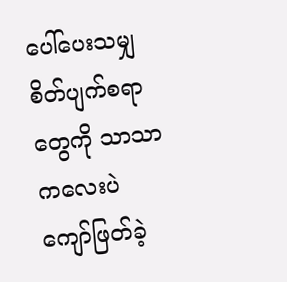ပေါ်ပေးသမျှ စိတ်ပျက်စရာတွေကို သာသာကလေးပဲ ကျော်ဖြတ်ခဲ့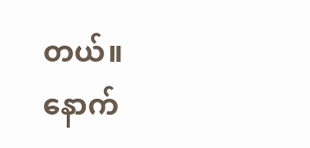တယ်။
နောက်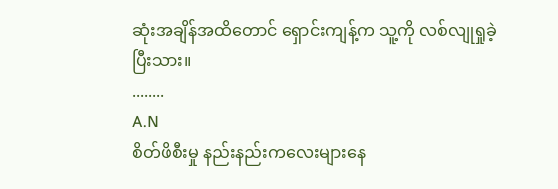ဆုံးအချိန်အထိတောင် ရှောင်းကျန့်က သူ့ကို လစ်လျုရှုခဲ့ပြီးသား။
........
A.N
စိတ်ဖိစီးမှု နည်းနည်းကလေးများနေ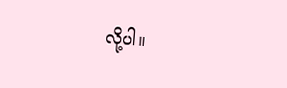လို့ပါ။